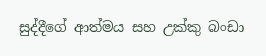සුද්දීගේ ආත්මය සහ උක්කු බංඩා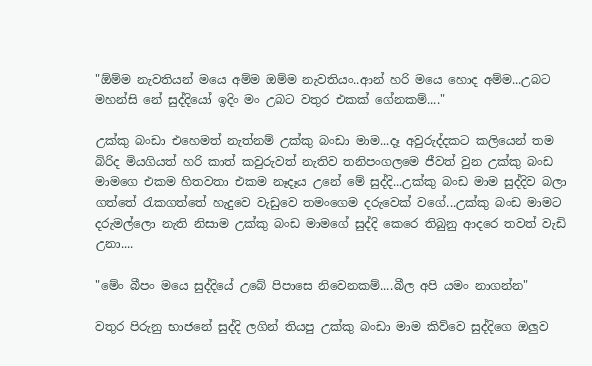"ඕම්ම නැවතියන් මයෙ අම්ම ඔම්ම නැවතියං..ආන් හරි මයෙ හොද අම්ම...උබට මහන්සි නේ සුද්දියෝ ඉදිං මං උබට වතුර එකක් ගේනකම්...."

උක්කු බංඩා එහෙමත් නැත්නම් උක්කු බංඩා මාම...දෑ අවුරුද්දකට කලියෙන් තම බිරිද මියගියත් හරි කාත් කවුරුවත් නැතිව තනිපංගලමෙ ජීවත් වුන උක්කු බංඩ මාමගෙ එකම හිතවතා එකම නෑදෑය උනේ මේ සුද්දි...උක්කු බංඩ මාම සුද්දිව බලා ගත්තේ රැකගත්තේ හැදුවෙ වැඩුවෙ තමංගෙම දරුවෙක් වගේ...උක්කු බංඩ මාමට දරුමල්ලො නැති නිසාම උක්කු බංඩ මාමගේ සුද්දි කෙරෙ තිබුනු ආදරෙ තවත් වැඩි උනා....

"මේං බීපං මයෙ සුද්දියේ උබේ පිපාසෙ නිවෙනකම්....බීල අපි යමං නාගන්න"

වතුර පිරුනු භාජනේ සුද්දි ලගින් තියපු උක්කු බංඩා මාම කිව්වෙ සුද්දිගෙ ඔලුව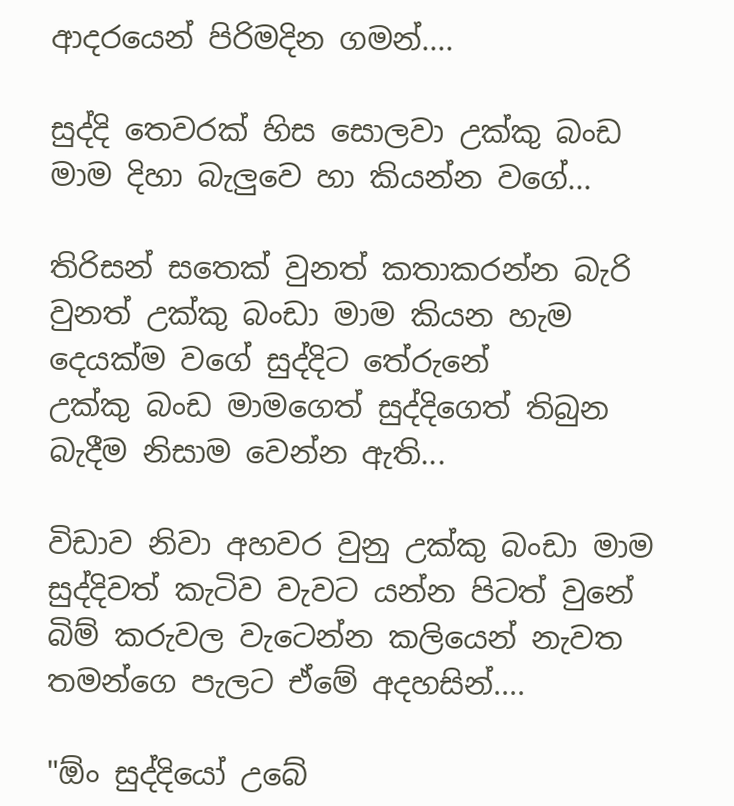ආදරයෙන් පිරිමදින ගමන්....

සුද්දි තෙවරක් හිස සොලවා උක්කු බංඩ මාම දිහා බැලුවෙ හා කියන්න වගේ...

තිරිසන් සතෙක් වුනත් කතාකරන්න බැරි වුනත් උක්කු බංඩා මාම කියන හැම දෙයක්ම වගේ සුද්දිට තේරුනේ
උක්කු බංඩ මාමගෙත් සුද්දිගෙත් තිබුන බැදීම නිසාම වෙන්න ඇති...

විඩාව නිවා අහවර වුනු උක්කු බංඩා මාම සුද්දිවත් කැටිව වැවට යන්න පිටත් වුනේ බිම් කරුවල වැටෙන්න කලියෙන් නැවත තමන්ගෙ පැලට ඒමේ අදහසින්....

"ඕං සුද්දියෝ උබේ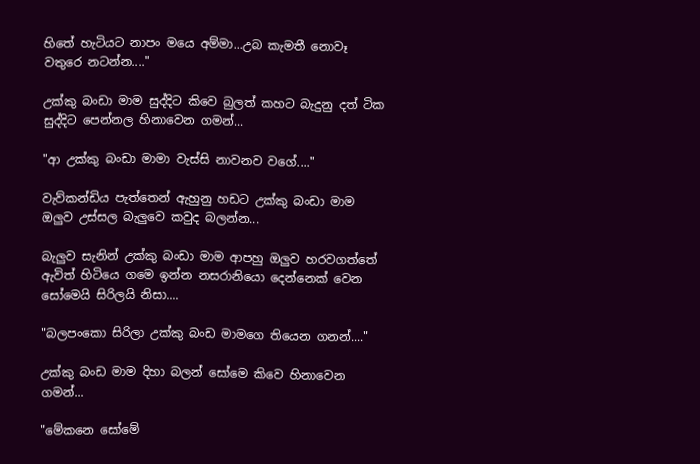හිතේ හැටියට නාපං මයෙ අම්මා...උබ කැමතී නොවෑ වතුරෙ නටන්න...."

උක්කු බංඩා මාම සුද්දිට කිවෙ බුලත් කහට බැදුනු දත් ටික සුද්දිට පෙන්නල හිනාවෙන ගමන්...

"ආ උක්කු බංඩා මාමා වැස්සි නාවනව වගේ...."

වැව්කන්ඩිය පැත්තෙන් ඇහුනු හඩට උක්කු බංඩා මාම ඔලුව උස්සල බැලුවෙ කවුද බලන්න...

බැලුව සැනින් උක්කු බංඩා මාම ආපහු ඔලුව හරවගත්තේ ඇවිත් හිටියෙ ගමෙ ඉන්න නසරානියො දෙන්නෙක් වෙන සෝමෙයි සිරිලයි නිසා....

"බලපංකො සිරිලා උක්කු බංඩ මාමගෙ තියෙන ගනන්...."

උක්කු බංඩ මාම දිහා බලන් සෝමෙ කිවෙ හිනාවෙන ගමන්...

"මේකනෙ සෝමේ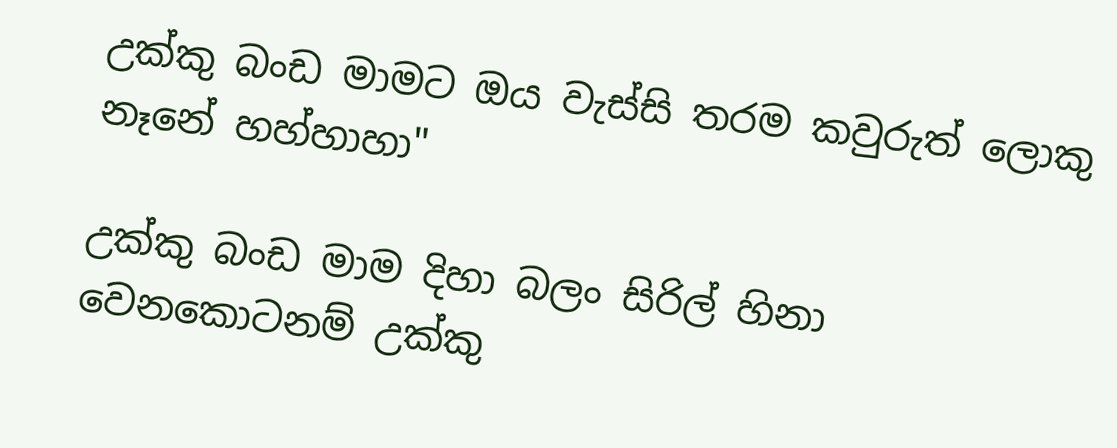උක්කු බංඩ මාමට ඔය වැස්සි තරම කවුරුත් ලොකු නෑනේ හහ්හාහා"

උක්කු බංඩ මාම දිහා බලං සිරිල් හිනා වෙනකොටනම් උක්කු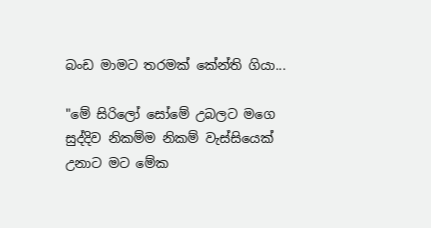බංඩ මාමට තරමක් කේන්ති ගියා...

"මේ සිරිලෝ සෝමේ උබලට මගෙ සුද්දිව නිකම්ම නිකම් වැස්සියෙක් උනාට මට මේක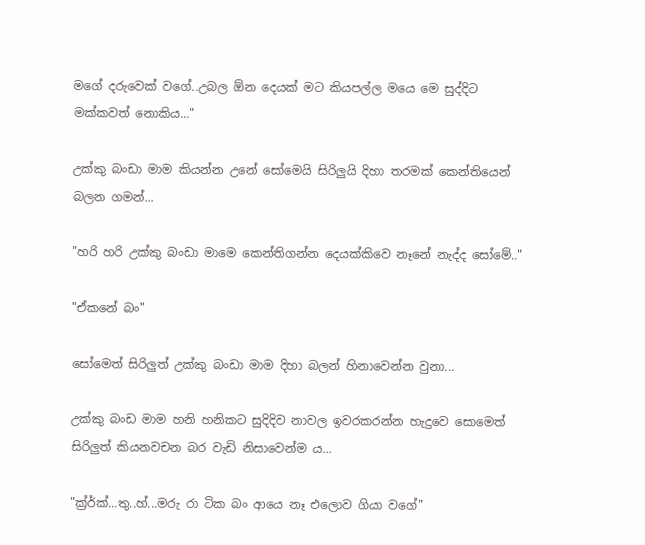මගේ දරුවෙක් වගේ..උබල ඕන දෙයක් මට කියපල්ල මයෙ මෙ සුද්දිට මක්කවත් නොකිය..."

උක්කු බංඩා මාම කියන්න උනේ සෝමෙයි සිරිලුයි දිහා තරමක් කෙන්තියෙන් බලන ගමන්...

"හරි හරි උක්කු බංඩා මාමෙ කෙන්තිගන්න දෙයක්කිවෙ නෑනේ නැද්ද සෝමේ.."

"ඒකනේ බං"

සෝමෙත් සිරිලුත් උක්කු බංඩා මාම දිහා බලන් හිනාවෙන්න වුනා...

උක්කු බංඩ මාම හනි හනිකට සුදිදිව නාවල ඉවරකරන්න හැදුවෙ සොමෙත් සිරිලුත් කියනවචන බර වැඩි නිසාවෙන්ම ය...

"ක්‍ර්ර්ක්...තු..හ්...මරු රා ටික බං ආයෙ නෑ එලොව ගියා වගේ"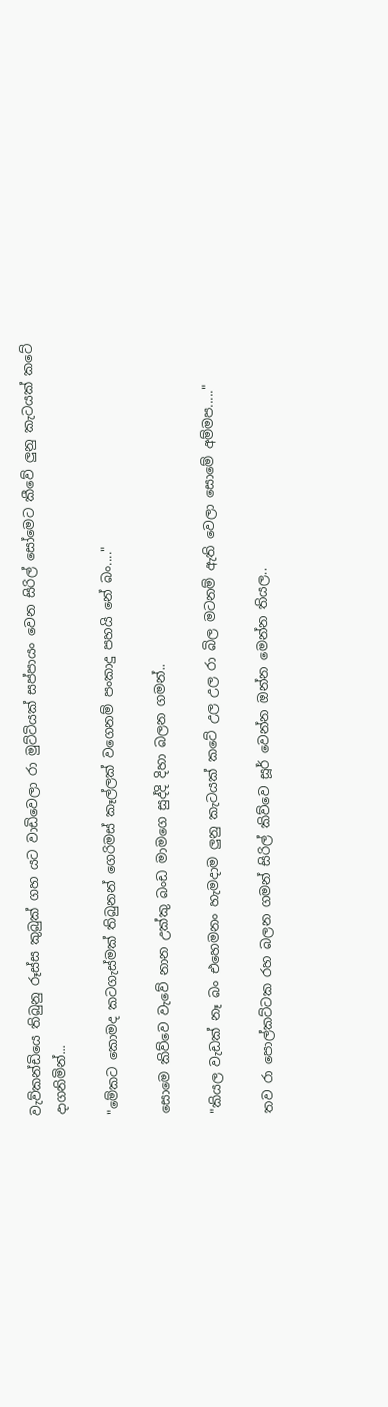වැව්කන්ඩියෙ තිබුනු රූස්ස කුබුක් ගහ යට වාඩිවෙලා රා මුට්ටියක් සප්පායං වෙන සිරිල් සෝමෙට කීවේ ලුනු කැටයක් කටේ දාගනිමින්...

"මේකට කොමද කටගැස්මක් තිබුනන් ගෙරිමස් කෑල්ලක් වගෙනම් පංකාදු පහයි නේ බං...."

සොමෙ කිව්වෙ වැවේ නාන උක්කු බංඩ මාමගෙ සුද්දි දිහා බලන ගමන්..

"කියල වැඩක් නෑ බං එහෙමනං හැමදාම ලුනු කැටයක් කටේ උල උල රා බිල මටනම් ඇති වෙලා සොමේ අම්මප....."

තව රා පොල්කට්ටක රහ බලන ගමන් සිරිල් කිව්වෙ සූර් වෙන්න ඔන්න මෙන්න තියල..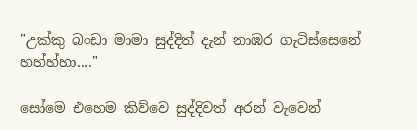"උක්කු බංඩා මාමා සුද්දිත් දැන් නාඹර ගැටිස්සෙනේ හහ්හ්හා...."

සෝමෙ එහෙම කිව්වෙ සුද්දිවත් අරන් වැවෙන්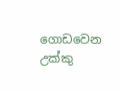ගොඩවෙන උක්කු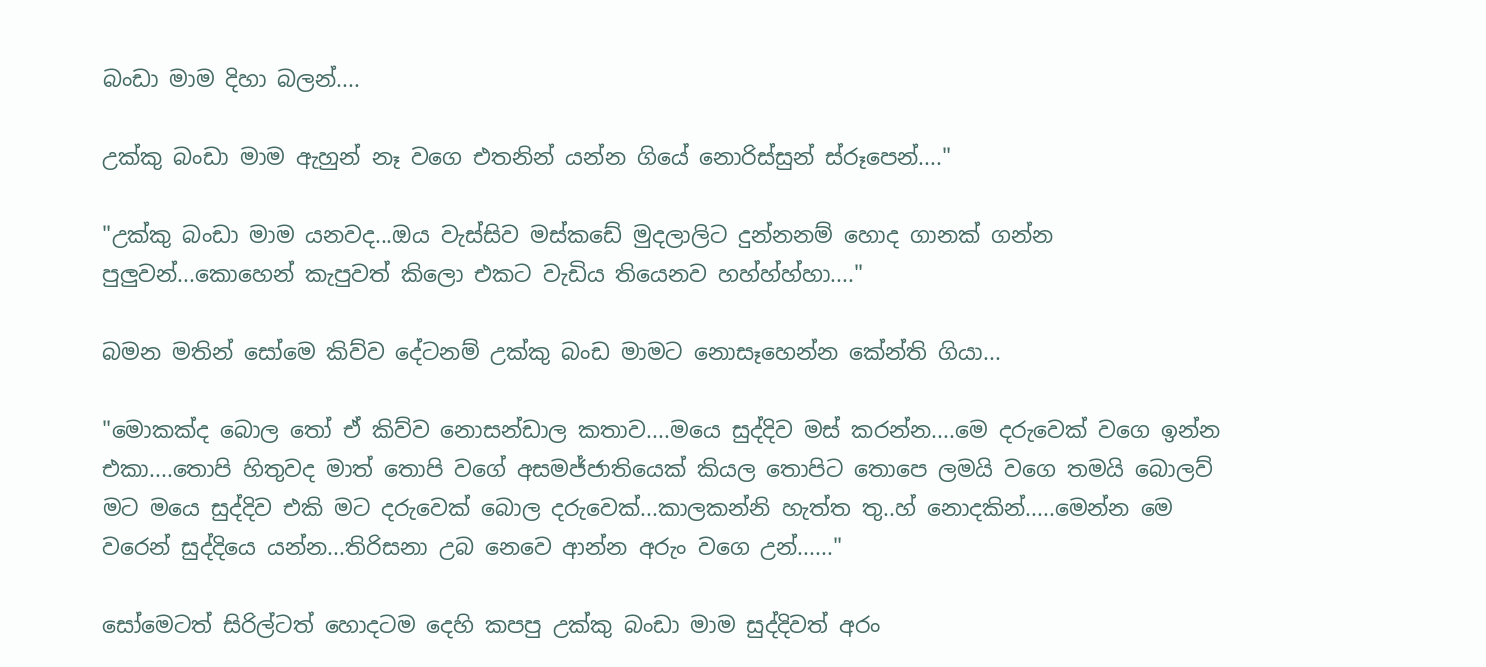බංඩා මාම දිහා බලන්....

උක්කු බංඩා මාම ඇහුන් නෑ වගෙ එතනින් යන්න ගියේ නොරිස්සුන් ස්රූපෙන්...."

"උක්කු බංඩා මාම යනවද...ඔය වැස්සිව මස්කඩේ මුදලාලිට දුන්නනම් හොද ගානක් ගන්න පුලුවන්...කොහෙන් කැපුවත් කිලො එකට වැඩිය තියෙනව හහ්හ්හ්හා...."

බමන මතින් සෝමෙ කිව්ව දේටනම් උක්කු බංඩ මාමට නොසෑහෙන්න කේන්ති ගියා...

"මොකක්ද බොල තෝ ඒ කිව්ව නොසන්ඩාල කතාව....මයෙ සුද්දිව මස් කරන්න....මෙ දරුවෙක් වගෙ ඉන්න එකා....තොපි හිතුවද මාත් තොපි වගේ අසමජ්ජාතියෙක් කියල තොපිට තොපෙ ලමයි වගෙ තමයි බොලව් මට මයෙ සුද්දිව එකි මට දරුවෙක් බොල දරුවෙක්...කාලකන්නි හැත්ත තු..හ් නොදකින්.....මෙන්න මෙ වරෙන් සුද්දියෙ යන්න...තිරිසනා උබ නෙවෙ ආන්න අරුං වගෙ උන්......"

සෝමෙටත් සිරිල්ටත් හොදටම දෙහි කපපු උක්කු බංඩා මාම සුද්දිවත් අරං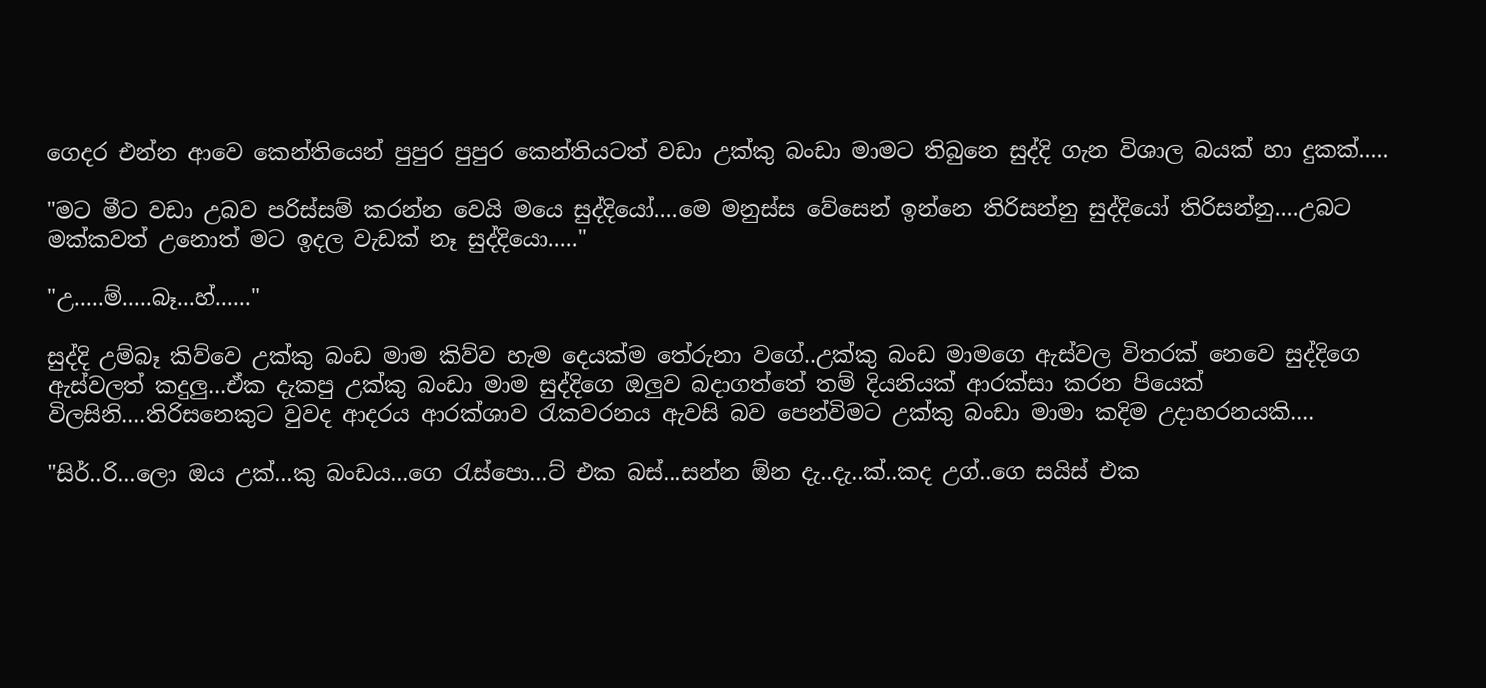ගෙදර එන්න ආවෙ කෙන්තියෙන් පුපුර පුපුර කෙන්තියටත් වඩා උක්කු බංඩා මාමට තිබුනෙ සුද්දි ගැන විශාල බයක් හා දුකක්.....

"මට මීට වඩා උබව පරිස්සම් කරන්න වෙයි මයෙ සුද්දියෝ....මෙ මනුස්ස වේසෙන් ඉන්නෙ තිරිසන්නු සුද්දියෝ තිරිසන්නු....උබට මක්කවත් උනොත් මට ඉදල වැඩක් නෑ සුද්දියො....."

"උ.....ම්.....බෑ...හ්......"

සුද්දි උම්බෑ කිව්වෙ උක්කු බංඩ මාම කිව්ව හැම දෙයක්ම තේරුනා වගේ..උක්කු බංඩ මාමගෙ ඇස්වල විතරක් නෙවෙ සුද්දිගෙ ඇස්වලත් කදුලු...ඒක දැකපු උක්කු බංඩා මාම සුද්දිගෙ ඔලුව බදාගත්තේ තම් දියනියක් ආරක්සා කරන පියෙක් විලසිනි....තිරිසනෙකුට වුවද ආදරය ආරක්ශාව රැකවරනය ඇවසි බව පෙන්විමට උක්කු බංඩා මාමා කදිම උදාහරනයකි....

"සිර්..රි...ලො ඔය උක්...කු බංඩය...ගෙ රැස්පො...ට් එක බස්...සන්න ඕන දැ..දැ..ක්..කද උග්..ගෙ සයිස් එක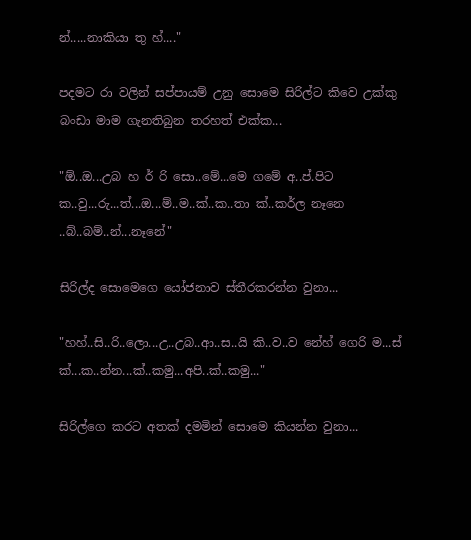න්.....නාකියා තු හ්...."

පදමට රා වලින් සප්පායම් උනු සොමෙ සිරිල්ට කිවෙ උක්කු බංඩා මාම ගැනතිබුන තරහත් එක්ක...

"ඕ..ඔ...උබ හ ර් රි සො..මේ...මෙ ගමේ අ..ප්.පිට ක..වු...රු...ත්...ඔ...ම්..ම..ක්..ක..තා ක්..කර්ල නෑනෙ ..බ්..බම්..න්...නෑනේ"

සිරිල්ද සොමෙගෙ යෝජනාව ස්තීරකරන්න වුනා...

"හහ්..සි..රි..ලො...උ..උබ..ආ..ස..යි කි..ව..ව නේහ් ගෙරි ම...ස් ක්...ක..න්න...ක්..කමු...අපි..ක්..කමු..."

සිරිල්ගෙ කරට අතක් දමමින් සොමෙ කියන්න වුනා...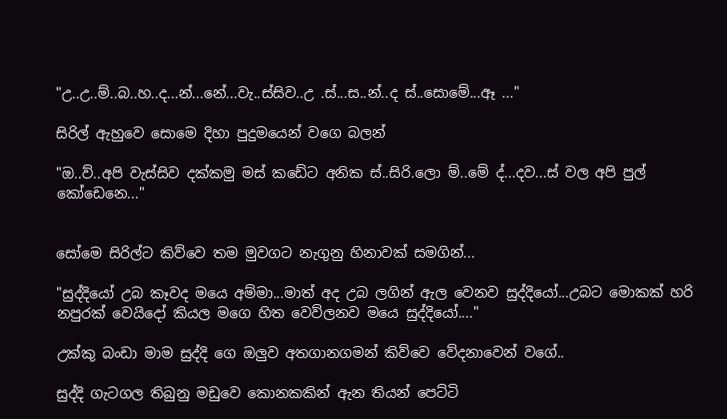"උ..උ..ම්..බ..හ..ද...න්...නේ...වැ..ස්සිව..උ .ස්...ස..න්..ද ස්..සොමේ...ඈ ..."

සිරිල් ඇහුවෙ සොමෙ දිහා පුදුමයෙන් වගෙ බලන්

"ඔ..ව්..අපි වැස්සිව දක්කමු මස් කඩේට අනික ස්..සිරි.ලො ම්..මේ ද්...දව...ස් වල අපි පුල් කෝඩෙනෙ..."


සෝමෙ සිරිල්ට කිව්වෙ තම මුවගට නැගුනු හිනාවක් සමගින්...

"සුද්දියෝ උබ කෑවද මයෙ අම්මා...මාත් අද උබ ලගින් ඇල වෙනව සුද්දියෝ...උබට මොකක් හරි නපුරක් වෙයිදෝ කියල මගෙ හිත වෙව්ලනව මයෙ සුද්දියෝ...."

උක්කු බංඩා මාම සුද්දි ගෙ ඔලුව අතගානගමන් කිව්වෙ වේදනාවෙන් වගේ..

සුද්දි ගැටගල තිබුනු මඩුවෙ කොනකකින් ඇන තියන් පෙට්ටි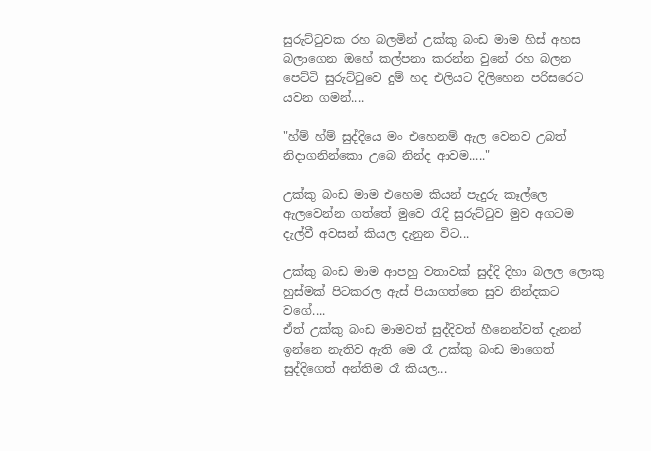සුරුට්‍ටුවක රහ බලමින් උක්කු බංඩ මාම හිස් අහස බලාගෙන ඔහේ කල්පනා කරන්න වුනේ රහ බලන පෙට්ටි සුරුට්ටුවෙ දුම් හද එලියට දිලිහෙන පරිසරෙට යවන ගමන්....

"හ්ම් හ්ම් සුද්දියෙ මං එහෙනම් ඇල වෙනව උබත් නිදාගනින්කො උබෙ නින්ද ආවම....."

උක්කු බංඩ මාම එහෙම කියන් පැදුරු කෑල්ලෙ ඇලවෙන්න ගත්තේ මුවෙ රැදි සුරුට්ටුව මුව අගටම දැල්වී අවසන් කියල දැනුන විට...

උක්කු බංඩ මාම ආපහු වතාවක් සුද්දි දිහා බලල ලොකු හුස්මක් පිටකරල ඇස් පියාගත්තෙ සුව නින්දකට වගේ....
ඒත් උක්කු බංඩ මාමවත් සුද්දිවත් හීනෙන්වත් දැනන් ඉන්නෙ නැතිව ඇති මෙ රෑ උක්කු බංඩ මාගෙත් සුද්දිගෙත් අන්තිම රෑ කියල...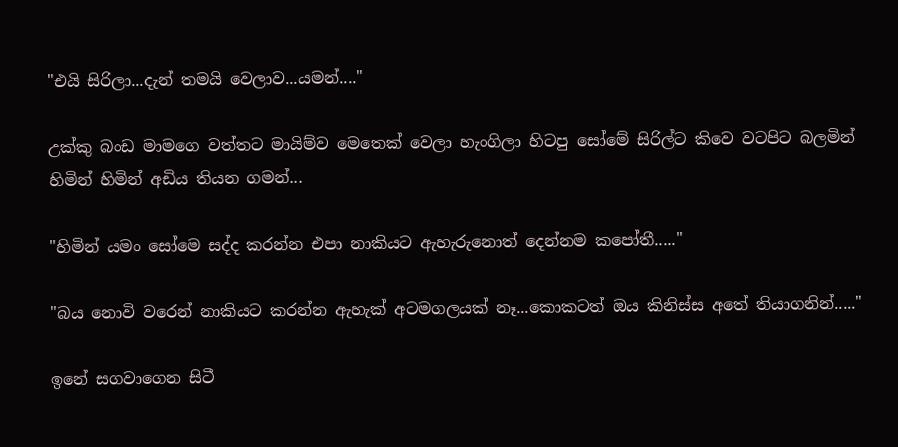"එයි සිරිලා...දැන් තමයි වෙලාව...යමන්...."

උක්කු බංඩ මාමගෙ වත්තට මායිම්ව මෙතෙක් වෙලා හැංගිලා හිටපු සෝමේ සිරිල්ට කිවෙ වටපිට බලමින් හිමින් හිමින් අඩිය තියන ගමන්...

"හිමින් යමං සෝමෙ සද්ද කරන්න එපා නාකියට ඇහැරුනොත් දෙන්නම කපෝතී....."

"බය නොවි වරෙන් නාකියට කරන්න ඇහැක් අටමගලයක් නෑ...කොකටත් ඔය කිනිස්ස අතේ තියාගනින්....."

ඉනේ සගවාගෙන සිටී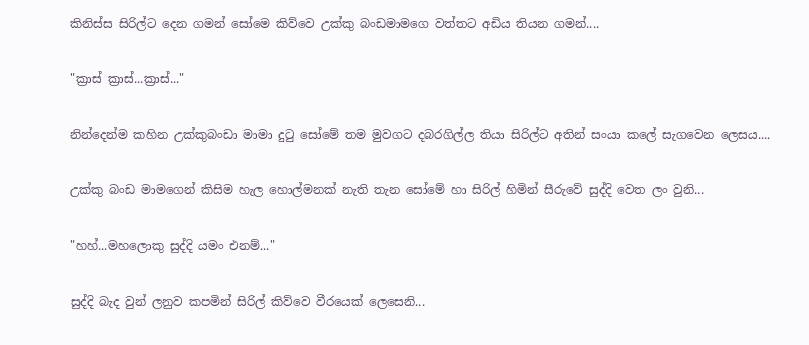කිනිස්ස සිරිල්ට දෙන ගමන් සෝමෙ කිව්වෙ උක්කු බංඩමාමගෙ වත්තට අඩිය තියන ගමන්....

"ක්‍රාස් ක්‍රාස්...ක්‍රාස්..."

නින්දෙන්ම කහින උක්කුබංඩා මාමා දුටු සෝමේ තම මුවගට දබරගිල්ල තියා සිරිල්ට අතින් සංයා කලේ සැගවෙන ලෙසය....

උක්කු බංඩ මාමගෙන් කිසිම හැල හොල්මනක් නැති තැන සෝමේ හා සිරිල් හිමින් සීරුවේ සුද්දි වෙත ලං වුනි...

"හහ්...මහලොකු සුද්දි යමං එනම්..."

සුද්දි බැද වුන් ලනුව කපමින් සිරිල් කිව්වෙ වීරයෙක් ලෙසෙනි...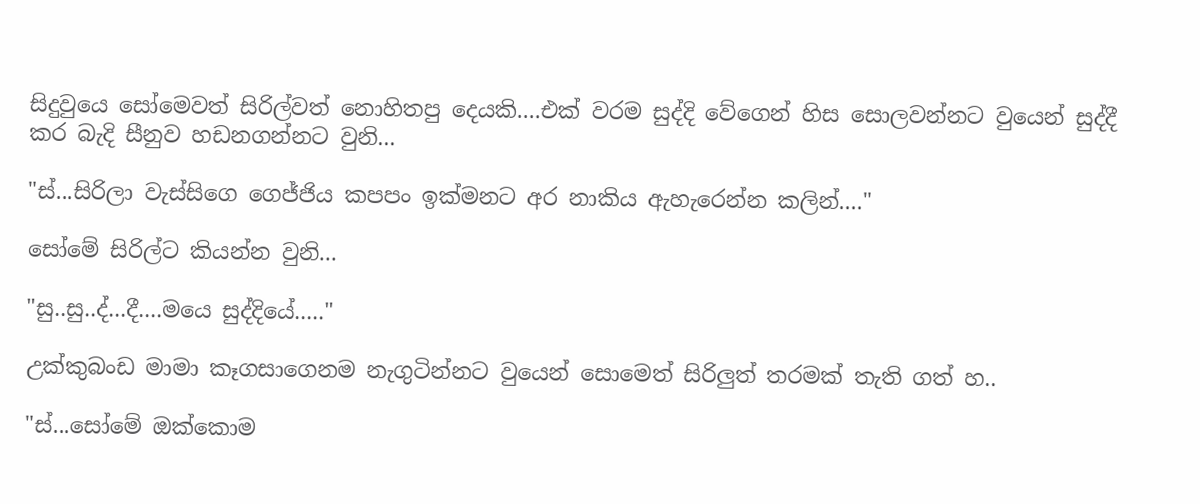සිදුවුයෙ සෝමෙවත් සිරිල්වත් නොහිතපු දෙයකි....එක් වරම සුද්දි වේගෙන් හිස සොලවන්නට වුයෙන් සුද්දී කර බැදි සීනුව හඩනගන්නට වුනි...

"ස්...සිරිලා වැස්සිගෙ ගෙජ්ජිය කපපං ඉක්මනට අර නාකිය ඇහැරෙන්න කලින්...."

සෝමේ සිරිල්ට කියන්න වුනි...

"සු..සු..ද්...දී....මයෙ සුද්දියේ....."

උක්කුබංඩ මාමා කෑගසාගෙනම නැගුටින්නට වුයෙන් සොමෙත් සිරිලුත් තරමක් තැති ගත් හ..

"ස්...සෝමේ ඔක්කොම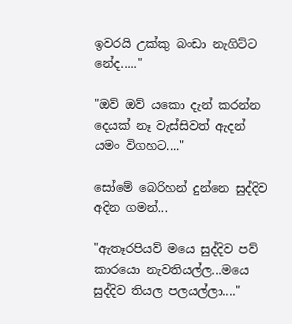ඉවරයි උක්කු බංඩා නැගිට්ට නේද....."

"ඔව් ඔව් යකො දැන් කරන්න දෙයක් නෑ වැස්සිවත් ඇදන් යමං විගහට...."

සෝමේ බෙරිහන් දුන්නෙ සුද්දිව අදින ගමන්...

"ඇතෑරපියව් මයෙ සුද්දිව පව් කාරයො නැවතියල්ල...මයෙ සුද්දිව තියල පලයල්ලා...."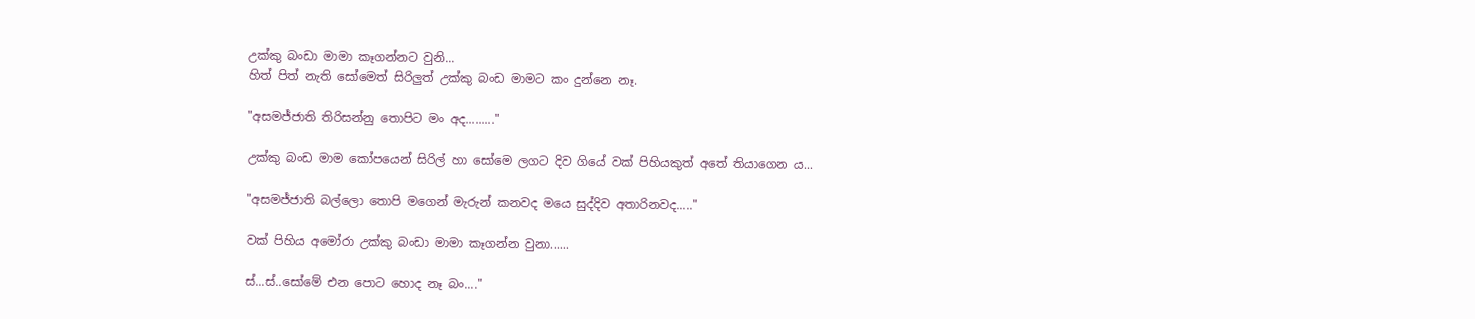උක්කු බංඩා මාමා කෑගන්නට වුනි...
හිත් පිත් නැති සෝමෙත් සිරිලුත් උක්කු බංඩ මාමට කං දුන්නෙ නෑ.

"අසමජ්ජාති තිරිසන්නු තොපිට මං අද........."

උක්කු බංඩ මාම කෝපයෙන් සිරිල් හා සෝමෙ ලගට දිව ගියේ වක් පිහියකුත් අතේ තියාගෙන ය...

"අසමජ්ජාති බල්ලො තොපි මගෙන් මැරුන් කනවද මයෙ සුද්දිව අතාරිනවද....."

වක් පිහිය අමෝරා උක්කු බංඩා මාමා කෑගන්න වුනා......

ස්...ස්..සෝමේ එන පොට හොද නෑ බං...."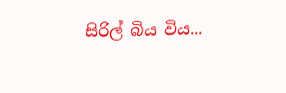සිරිල් බිය විය...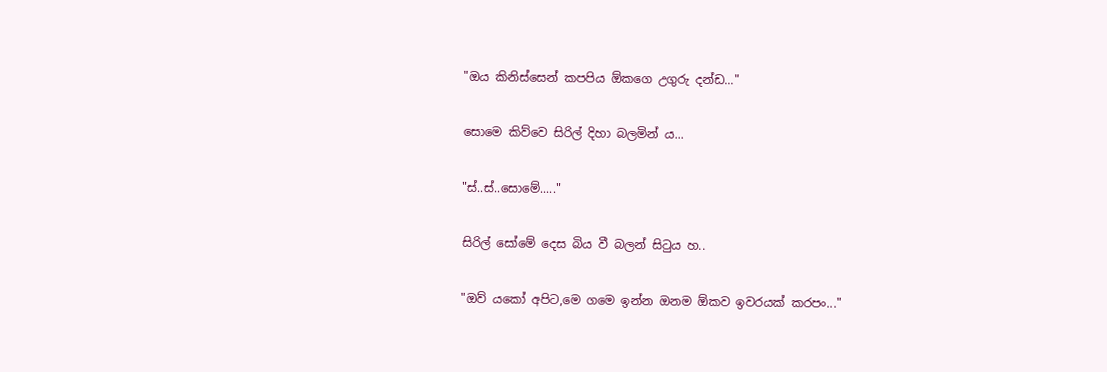"ඔය කිනිස්සෙන් කපපිය ඕකගෙ උගුරු දන්ඩ..."

සොමෙ කිව්වෙ සිරිල් දිහා බලමින් ය...

"ස්..ස්..සොමේ....."

සිරිල් සෝමේ දෙස බිය වී බලන් සිටුය හ..

"ඔව් යකෝ අපිට,මෙ ගමෙ ඉන්න ඔනම ඕකව ඉවරයක් කරපං..."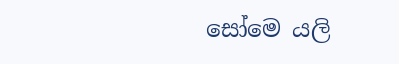සෝමෙ යලි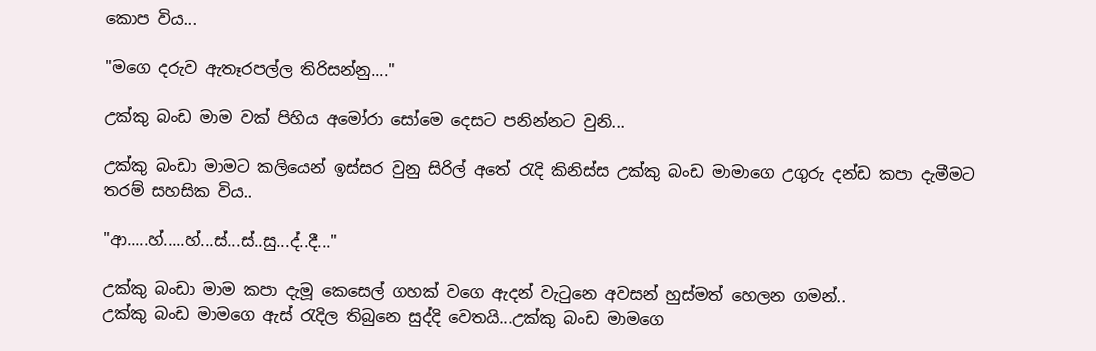කොප විය...

"මගෙ දරුව ඇතෑරපල්ල තිරිසන්නු...."

උක්කු බංඩ මාම වක් පිහිය අමෝරා සෝමෙ දෙසට පනින්නට වුනි...

උක්කු බංඩා මාමට කලියෙන් ඉස්සර වුනු සිරිල් අතේ රැදි කිනිස්ස උක්කු බංඩ මාමාගෙ උගුරු දන්ඩ කපා දැමීමට තරම් සහසික විය..

"ආ.....හ්.....හ්...ස්...ස්..සු...ද්..දී..."

උක්කු බංඩා මාම කපා දැමූ කෙසෙල් ගහක් වගෙ ඇදන් වැටුනෙ අවසන් හුස්මත් හෙලන ගමන්..
උක්කු බංඩ මාමගෙ ඇස් රැදිල තිබුනෙ සුද්දි වෙතයි...උක්කු බංඩ මාමගෙ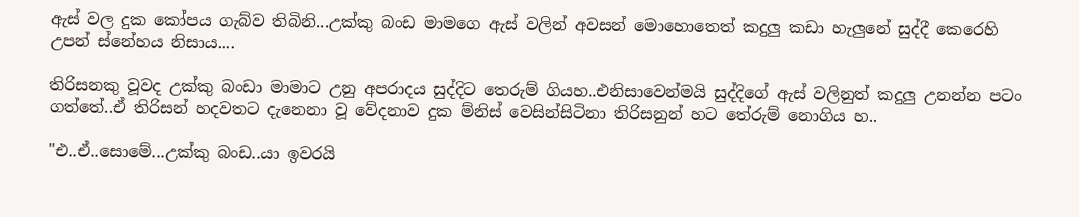ඇස් වල දුක කෝපය ගැබ්ව තිබිනි...උක්කු බංඩ මාමගෙ ඇස් වලින් අවසන් මොහොතෙත් කදුලු කඩා හැලුනේ සුද්දී කෙරෙහි උපන් ස්නේහය නිසාය....

තිරිසනකු වූවද උක්කු බංඩා මාමාට උනු අපරාදය සුද්දිට තෙරුම් ගියහ..එනිසාවෙන්මයි සුද්දිගේ ඇස් වලිනුත් කදුලු උනන්න පටං ගත්තේ..ඒ තිරිසන් හදවතට දැනෙනා වූ වේදනාව දුක ම්නිස් වෙසින්සිටිනා තිරිසනුන් හට තේරුම් නොගිය හ..

"එ..ඒ..සොමේ...උක්කු බංඩ..යා ඉවරයි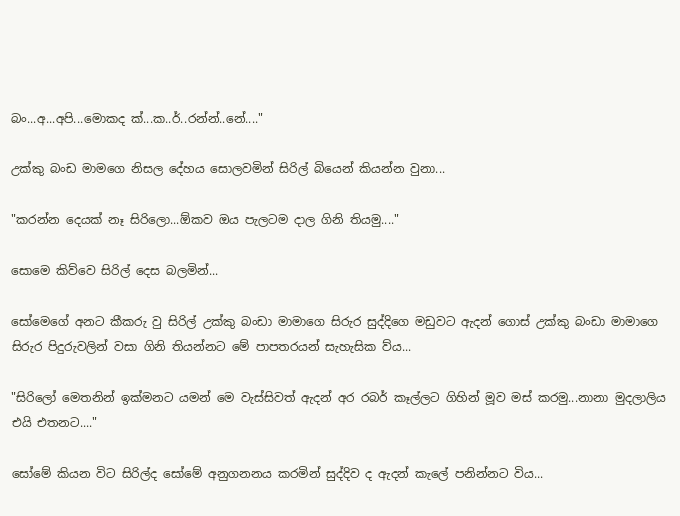බං...අ...අපි...මොකද ක්...ක..ර්..රන්න්..නේ...."

උක්කු බංඩ මාමගෙ නිසල දේහය සොලවමින් සිරිල් බියෙන් කියන්න වුනා...

"කරන්න දෙයක් නෑ සිරිලො...ඕකව ඔය පැලටම දාල ගිනි තියමු...."

සොමෙ කිව්වෙ සිරිල් දෙස බලමින්...

සෝමෙගේ අනට කීකරු වු සිරිල් උක්කු බංඩා මාමාගෙ සිරුර සුද්දිගෙ මඩුවට ඇදන් ගොස් උක්කු බංඩා මාමාගෙ සිරුර පිදුරුවලින් වසා ගිනි තියන්නට මේ පාපතරයන් සැහැසික ව්ය...

"සිරිලෝ මෙතනින් ඉක්මනට යමන් මෙ වැස්සිවත් ඇදන් අර රබර් කෑල්ලට ගිහින් මූව මස් කරමු...නානා මුදලාලිය එයි එතනට...."

සෝමේ කියන විට සිරිල්ද සෝමේ අනුගනනය කරමින් සුද්දිව ද ඇදන් කැලේ පනින්නට විය...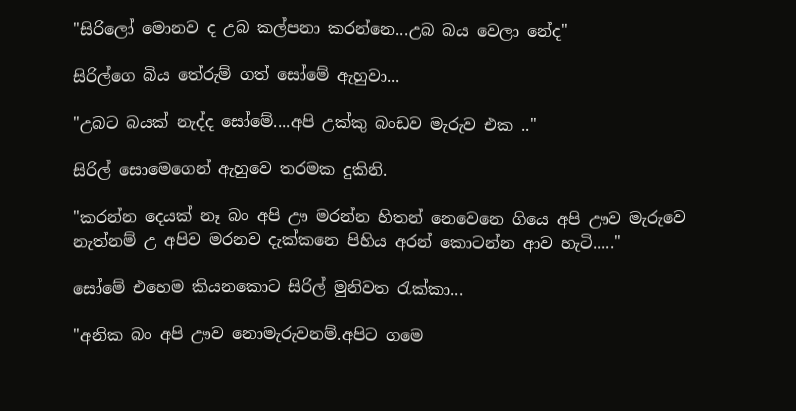"සිරිලෝ මොනව ද උබ කල්පනා කරන්නෙ...උබ බය වෙලා නේද"

සිරිල්ගෙ බිය තේරුම් ගත් සෝමේ ඇහුවා...

"උබට බයක් නැද්ද සෝමේ....අපි උක්කු බංඩව මැරුව එක .."

සිරිල් සොමෙගෙන් ඇහුවෙ තරමක දුකිනි.

"කරන්න දෙයක් නෑ බං අපි ඌ මරන්න හිතන් නෙවෙනෙ ගියෙ අපි ඌව මැරුවෙ නැත්නම් උ අපිව මරනව දැක්කනෙ පිහිය අරන් කොටන්න ආව හැටි....."

සෝමේ එහෙම කියනකොට සිරිල් මුනිවත රැක්කා...

"අනික බං අපි ඌව නොමැරුවනම්.අපිට ගමෙ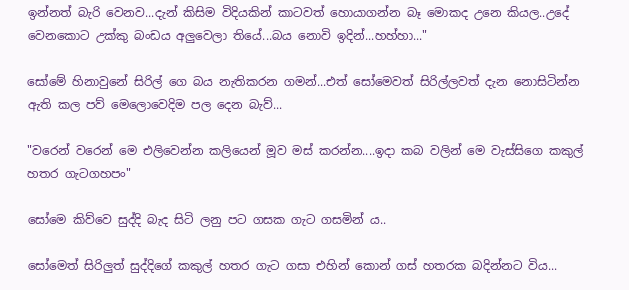ඉන්නත් බැරි වෙනව...දැන් කිසිම විදියකින් කාටවත් හොයාගන්න බෑ මොකද උනෙ කියල..උදේ වෙනකොට උක්කු බංඩය අලුවෙලා තියේ...බය නොවි ඉදින්...හහ්හා..."

සෝමේ හිනාවුනේ සිරිල් ගෙ බය නැතිකරන ගමන්...එත් සෝමෙවත් සිරිල්ලවත් දැන නොසිටින්න ඇති කල පව් මෙලොවෙදිම පල දෙන බැව්...

"වරෙන් වරෙන් මෙ එලිවෙන්න කලියෙන් මූව මස් කරන්න....ඉදා කබ වලින් මෙ වැස්සිගෙ කකුල් හතර ගැටගහපං"

සෝමෙ කිව්වෙ සුද්දි බැද සිටි ලනු පට ගසක ගැට ගසමින් ය..

සෝමෙත් සිරිලුත් සුද්දිගේ කකුල් හතර ගැට ගසා එහින් කොන් ගස් හතරක බදින්නට විය...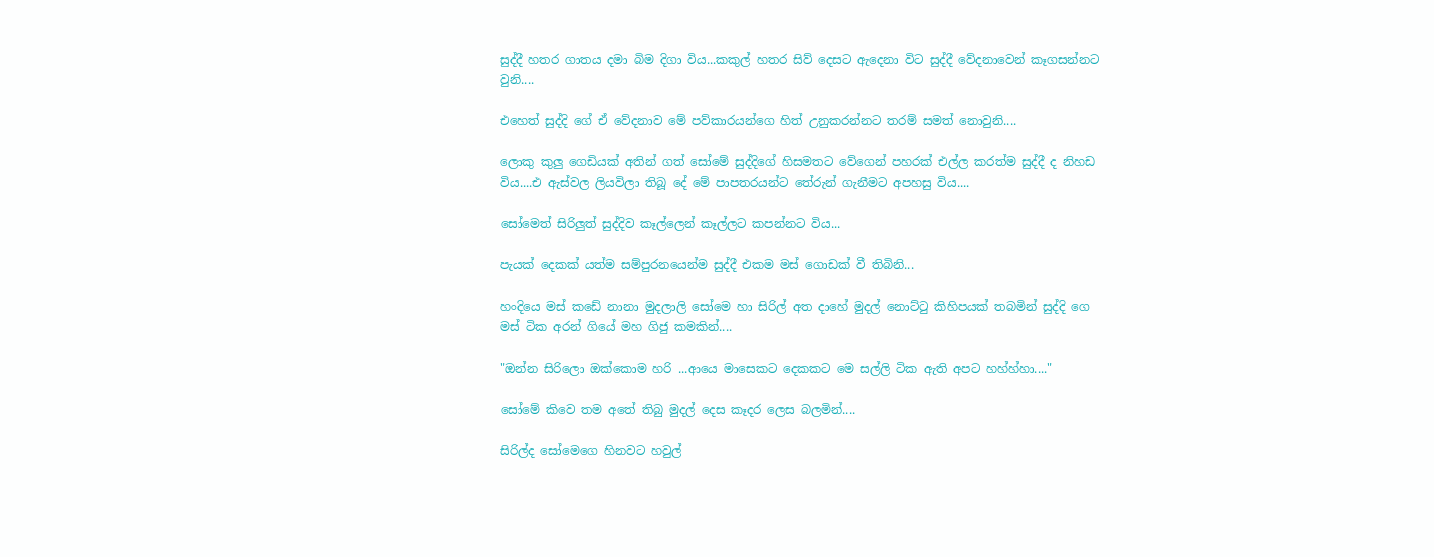සුද්දී හතර ගාතය දමා බිම දිගා විය...කකුල් හතර සිව් දෙසට ඇදෙනා විට සුද්දී වේදනාවෙන් කෑගසන්නට වුනි....

එහෙත් සුද්දි ගේ ඒ වේදනාව මේ පව්කාරයන්ගෙ හිත් උනුකරන්නට තරම් සමත් නොවුනි....

ලොකු කුලු ගෙඩියක් අතින් ගත් සෝමේ සුද්දිගේ හිසමතට වේගෙන් පහරක් එල්ල කරත්ම සුද්දී ද නිහඩ විය....එ ඇස්වල ලියවිලා තිබූ දේ මේ පාපතරයන්ට තේරුන් ගැනීමට අපහසු විය....

සෝමෙත් සිරිලුත් සුද්දිව කෑල්ලෙන් කෑල්ලට කපන්නට විය...

පැයක් දෙකක් යත්ම සම්පුරනයෙන්ම සුද්දී එකම මස් ගොඩක් වී තිබිනි...

හංදියෙ මස් කඩේ නානා මුදලාලි සෝමෙ හා සිරිල් අත දාහේ මුදල් නොට්ටු කිහිපයක් තබමින් සුද්දි ගෙ මස් ටික අරන් ගියේ මහ ගිජු කමකින්....

"ඔන්න සිරිලො ඔක්කොම හරි ...ආයෙ මාසෙකට දෙකකට මෙ සල්ලි ටික ඇති අපට හහ්හ්හා...."

සෝමේ කිවෙ තම අතේ තිබු මුදල් දෙස කෑදර ලෙස බලමින්....

සිරිල්ද සෝමෙගෙ හිනවට හවුල්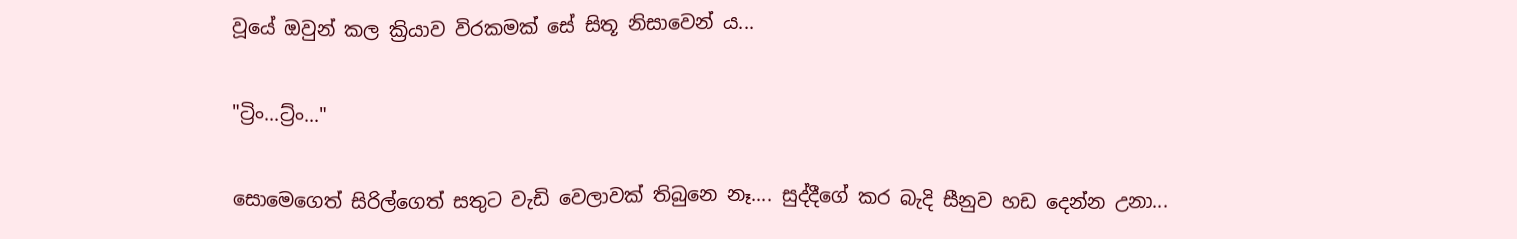වූයේ ඔවුන් කල ක්‍රියාව විරකමක් සේ සිතූ නිසාවෙන් ය...

"ට්‍රිං...ට්‍ර්ං..."

සොමෙගෙත් සිරිල්ගෙත් සතුට වැඩි වෙලාවක් තිබුනෙ නෑ.... සුද්දීගේ කර බැදි සීනුව හඩ දෙන්න උනා...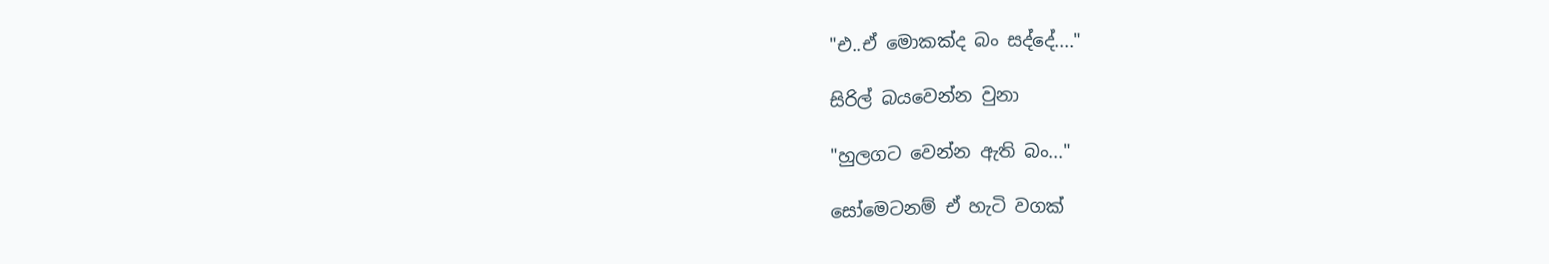"එ..ඒ මොකක්ද බං සද්දේ...."

සිරිල් බයවෙන්න වුනා

"හුලගට වෙන්න ඇති බං..."

සෝමෙටනම් ඒ හැටි වගක්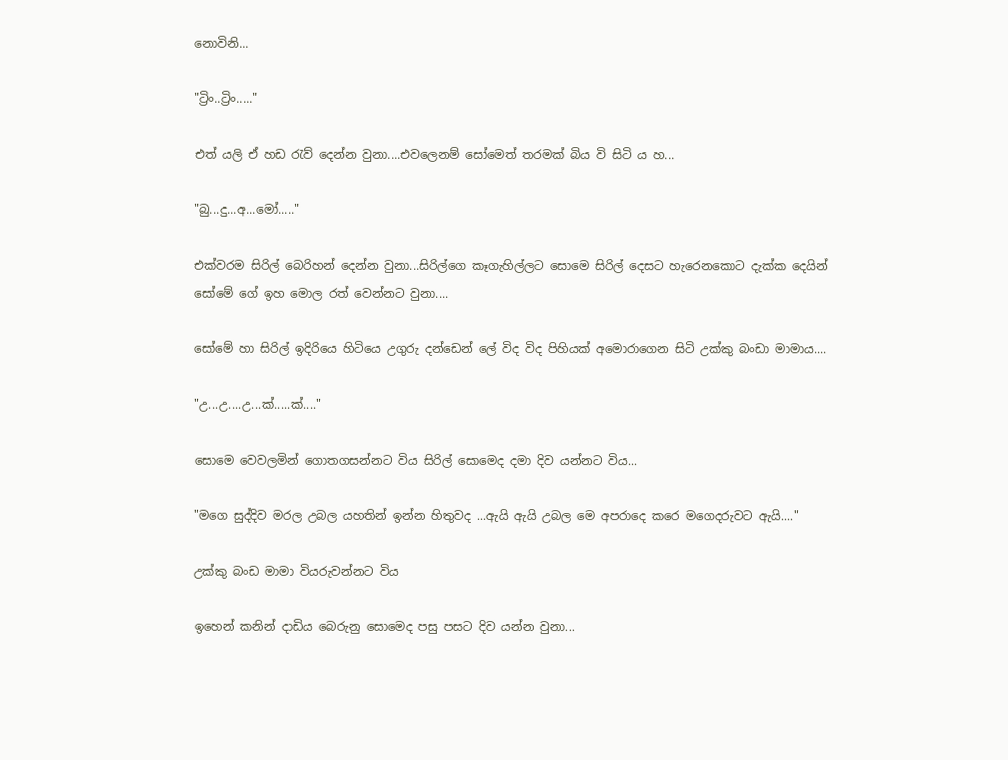නොවිනි...

"ට්‍රිං..ට්‍රිං....."

එත් යලි ඒ හඩ රැව් දෙන්න වුනා....එවලෙනම් සෝමෙත් තරමක් බිය වි සිටි ය හ...

"බු...දු...අ...මෝ....."

එක්වරම සිරිල් බෙරිහන් දෙන්න වුනා...සිරිල්ගෙ කෑගැහිල්ලට සොමෙ සිරිල් දෙසට හැරෙනකොට දැක්ක දෙයින් සෝමේ ගේ ඉහ මොල රත් වෙන්නට වුනා....

සෝමේ හා සිරිල් ඉදිරියෙ හිටියෙ උගුරු දන්ඩෙන් ලේ විද විද පිහියක් අමොරාගෙන සිටි උක්කු බංඩා මාමාය....

"උ...උ....උ...ක්.....ක්...."

සොමෙ වෙවලමින් ගොතගසන්නට විය සිරිල් සොමෙද දමා දිව යන්නට විය...

"මගෙ සුද්දිව මරල උබල යහතින් ඉන්න හිතුවද ...ඇයි ඇයි උබල මෙ අපරාදෙ කරෙ මගෙදරුවට ඇයි...."

උක්කු බංඩ මාමා වියරුවන්නට විය

ඉහෙන් කනින් දාඩිය බෙරුනු සොමෙද පසු පසට දිව යන්න වුනා...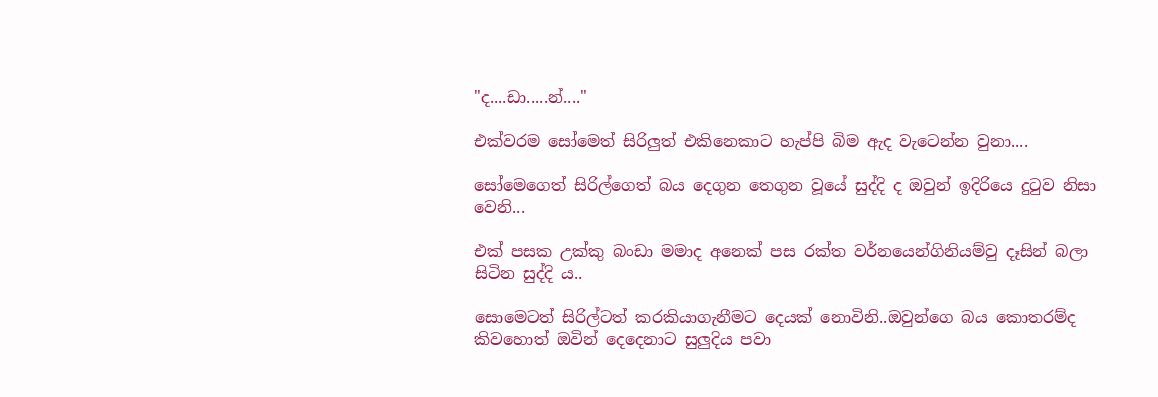"ද....ඩා.....න්...."

එක්වරම සෝමෙත් සිරිලුත් එකිනෙකාට හැප්පි බිම ඇද වැටෙන්න වුනා....

සෝමෙගෙත් සිරිල්ගෙත් බය දෙගුන තෙගුන වූයේ සුද්දි ද ඔවුන් ඉදිරියෙ දුටුව නිසා වෙනි...

එක් පසක උක්කු බංඩා මමාද අනෙක් පස රක්ත වර්නයෙන්ගිනියම්වු දෑසින් බලා සිටින සුද්දි ය..

සොමෙටත් සිරිල්ටත් කරකියාගැනීමට දෙයක් නොවිනි..ඔවුන්ගෙ බය කොතරම්ද කිවහොත් ඔවින් දෙදෙනාට සුලුදිය පවා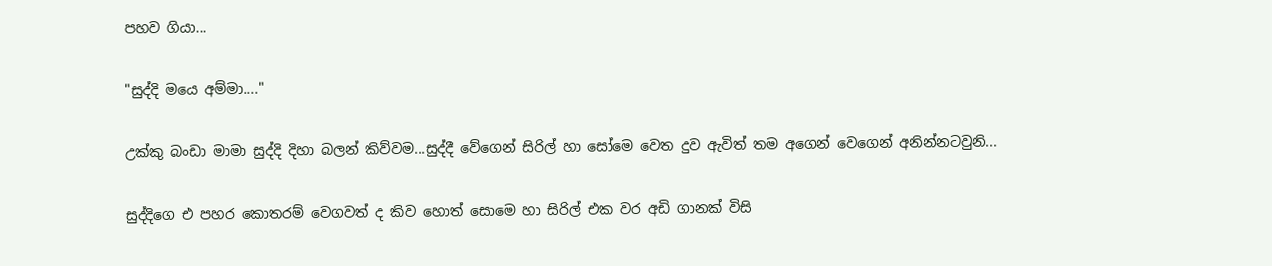පහව ගියා...

"සුද්දි මයෙ අම්මා...."

උක්කු බංඩා මාමා සුද්දි දිහා බලන් කිව්වම...සුද්දී වේගෙන් සිරිල් හා සෝමෙ වෙත දුව ඇවිත් තම අගෙන් වෙගෙන් අනින්නටවුනි...

සුද්දිගෙ එ පහර කොතරම් වෙගවත් ද කිව හොත් සොමෙ හා සිරිල් එක වර අඩි ගානක් විසි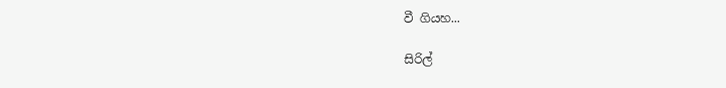වී ගියහ...

සිරිල්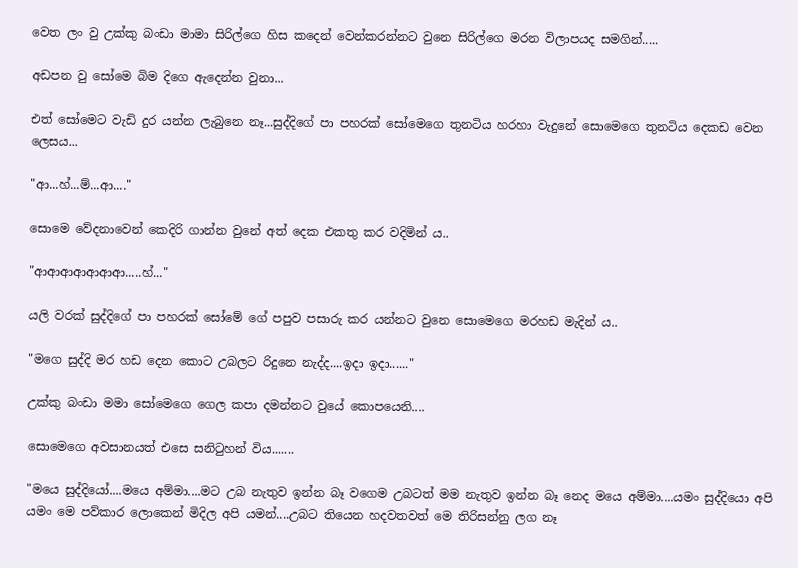වෙත ලං වු උක්කු බංඩා මාමා සිරිල්ගෙ හිස කදෙන් වෙන්කරන්නට වුනෙ සිරිල්ගෙ මරන විලාපයද සමගින්.....

අඩපන වු සෝමෙ බිම දිගෙ ඇදෙන්න වුනා...

එත් සෝමෙට වැඩි දුර යන්න ලැබුනෙ නෑ...සුද්දිගේ පා පහරක් සෝමෙගෙ තුනටිය හරහා වැදුනේ සොමෙගෙ තුනටිය දෙකඩ වෙන ලෙසය...

"ආ...හ්...ම්...ආ...."

සොමෙ වේදනාවෙන් කෙදිරි ගාන්න වුනේ අත් දෙක එකතු කර වදිමින් ය..

"ආආආආආආආ.....හ්..."

යලි වරක් සුද්දිගේ පා පහරක් සෝමේ ගේ පපුව පසාරු කර යන්නට වුනෙ සොමෙගෙ මරහඩ මැදින් ය..

"මගෙ සුද්දි මර හඩ දෙන කොට උබලට රිදුනෙ නැද්ද....ඉදා ඉදා......"

උක්කු බංඩා මමා සෝමෙගෙ ගෙල කපා දමන්නට වුයේ කොපයෙනි....

සොමෙගෙ අවසානයත් එසෙ සනිටුහන් විය.......

"මයෙ සුද්දියෝ....මයෙ අම්මා....මට උබ නැතුව ඉන්න බෑ වගෙම උබටත් මම නැතුව ඉන්න බෑ නෙද මයෙ අම්මා....යමං සුද්දියො අපි යමං මෙ පව්කාර ලොකෙන් මිදිල අපි යමන්....උබට තියෙන හදවතවත් මෙ තිරිසන්නු ලග නෑ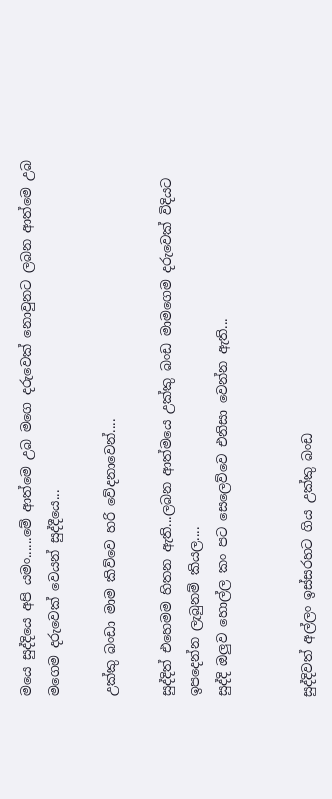මයෙ සුද්දියෙ අපි යමං......මේ ආත්මෙ උබ මගෙ දරුවෙක් නොවුනට ලබන ආත්මෙ උබ මගෙම දරුවෙක් වෙයන් සුද්දීයෙ...

උක්කු බංඩා මාම කිව්වෙ හරි වේදනාවෙන්....

සුද්දිත් එහෙමම හිතන ඇති...ලබන ආත්මයෙ උක්කු බංඩ මාමගෙම දරුවෙක් විදියට ඉපදෙන්න ලැබුනම් කියල....
සුද්දි ඔලුව හොල්ල කං පට සෙලෙව්වෙ එනිසා වෙන්න ඇති...


සුද්දිවත් අල්ලං ඉස්සරහට ගිය උක්කු බංඩ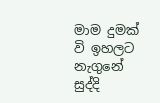මාම දුමක් වි ඉහලට නැගුනේ සුද්දි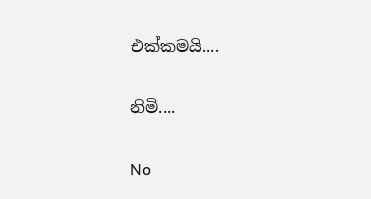එක්කමයි....

නිමි....

No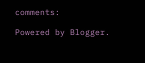comments:

Powered by Blogger.